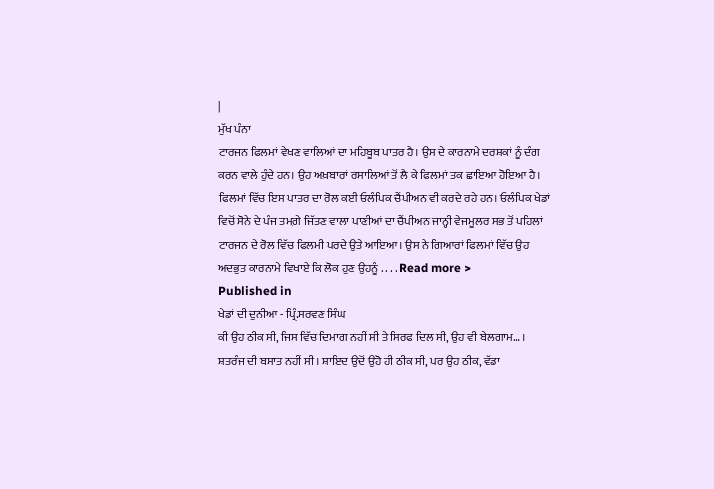|
ਮੁੱਖ ਪੰਨਾ
ਟਾਰਜਨ ਫਿਲਮਾਂ ਵੇਖਣ ਵਾਲਿਆਂ ਦਾ ਮਹਿਬੂਬ ਪਾਤਰ ਹੈ। ਉਸ ਦੇ ਕਾਰਨਾਮੇ ਦਰਸ਼ਕਾਂ ਨੂੰ ਦੰਗ ਕਰਨ ਵਾਲੇ ਹੁੰਦੇ ਹਨ। ਉਹ ਅਖ਼ਬਾਰਾਂ ਰਸਾਲਿਆਂ ਤੋਂ ਲੈ ਕੇ ਫਿਲਮਾਂ ਤਕ ਛਾਇਆ ਹੋਇਆ ਹੈ। ਫਿਲਮਾਂ ਵਿੱਚ ਇਸ ਪਾਤਰ ਦਾ ਰੋਲ ਕਈ ਓਲੰਪਿਕ ਚੈਂਪੀਅਨ ਵੀ ਕਰਦੇ ਰਹੇ ਹਨ। ਓਲੰਪਿਕ ਖੇਡਾਂ ਵਿਚੋਂ ਸੋਨੇ ਦੇ ਪੰਜ ਤਮਗ਼ੇ ਜਿੱਤਣ ਵਾਲਾ ਪਾਣੀਆਂ ਦਾ ਚੈਂਪੀਅਨ ਜਾਨ੍ਹੀ ਵੇਜਮੂਲਰ ਸਭ ਤੋਂ ਪਹਿਲਾਂ ਟਾਰਜਨ ਦੇ ਰੋਲ ਵਿੱਚ ਫਿਲਮੀ ਪਰਦੇ ਉਤੇ ਆਇਆ। ਉਸ ਨੇ ਗਿਆਰਾਂ ਫਿਲਮਾਂ ਵਿੱਚ ਉਹ ਅਦਭੁਤ ਕਾਰਨਾਮੇ ਵਿਖਾਏ ਕਿ ਲੋਕ ਹੁਣ ਉਹਨੂੰ . . . . Read more >
Published in
ਖੇਡਾਂ ਦੀ ਦੁਨੀਆ - ਪ੍ਰਿੰ.ਸਰਵਣ ਸਿੰਘ
ਕੀ ਉਹ ਠੀਕ ਸੀ, ਜਿਸ ਵਿੱਚ ਦਿਮਾਗ ਨਹੀਂ ਸੀ ਤੇ ਸਿਰਫ ਦਿਲ ਸੀ, ਉਹ ਵੀ ਬੇਲਗਾਮ… । ਸ਼ਤਰੰਜ ਦੀ ਬਸਾਤ ਨਹੀਂ ਸੀ। ਸ਼ਾਇਦ ਉਦੋਂ ਉਹੋ ਹੀ ਠੀਕ ਸੀ, ਪਰ ਉਹ ਠੀਕ, ਵੱਡਾ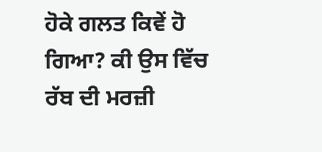ਹੋਕੇ ਗਲਤ ਕਿਵੇਂ ਹੋ ਗਿਆ? ਕੀ ਉਸ ਵਿੱਚ ਰੱਬ ਦੀ ਮਰਜ਼ੀ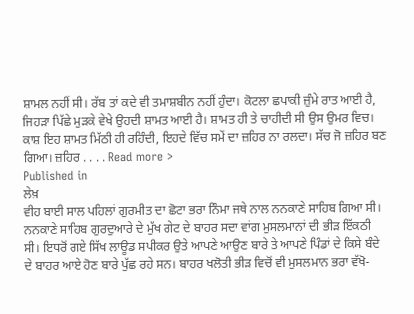ਸ਼ਾਮਲ ਨਹੀਂ ਸੀ। ਰੱਬ ਤਾਂ ਕਦੇ ਵੀ ਤਮਾਸ਼ਬੀਨ ਨਹੀਂ ਹੁੰਦਾ। ਕੋਟਲਾ ਛਪਾਕੀ ਜ਼ੁੰਮੇ ਰਾਤ ਆਈ ਹੈ, ਜਿਹੜਾ ਪਿੱਛੇ ਮੁੜਕੇ ਵੇਖੇ ਉਹਦੀ ਸ਼ਾਮਤ ਆਈ ਹੈ। ਸ਼ਾਮਤ ਹੀ ਤੇ ਚਾਹੀਦੀ ਸੀ ਉਸ ਉਮਰ ਵਿਚ। ਕਾਸ਼ ਇਹ ਸ਼ਾਮਤ ਮਿੱਠੀ ਹੀ ਰਹਿੰਦੀ, ਇਹਦੇ ਵਿੱਚ ਸਮੇਂ ਦਾ ਜ਼ਹਿਰ ਨਾ ਰਲਦਾ। ਸੱਚ ਜੋ ਜ਼ਹਿਰ ਬਣ ਗਿਆ। ਜ਼ਹਿਰ . . . . Read more >
Published in
ਲੇਖ਼
ਵੀਹ ਬਾਈ ਸਾਲ ਪਹਿਲਾਂ ਗੁਰਮੀਤ ਦਾ ਛੋਟਾ ਭਰਾ ਨਿੰਮਾ ਜਥੇ ਨਾਲ ਨਨਕਾਣੇ ਸਾਹਿਬ ਗਿਆ ਸੀ। ਨਨਕਾਣੇ ਸਾਹਿਬ ਗੁਰਦੁਆਰੇ ਦੇ ਮੁੱਖ ਗੇਟ ਦੇ ਬਾਹਰ ਸਦਾ ਵਾਂਗ ਮੁਸਲਮਾਨਾਂ ਦੀ ਭੀੜ ਇੱਕਠੀ ਸੀ। ਇਧਰੋਂ ਗਏ ਸਿੱਖ ਲਾਊਡ ਸਪੀਕਰ ਉਤੇ ਆਪਣੇ ਆਉਣ ਬਾਰੇ ਤੇ ਆਪਣੇ ਪਿੰਡਾਂ ਦੇ ਕਿਸੇ ਬੰਦੇ ਦੇ ਬਾਹਰ ਆਏ ਹੋਣ ਬਾਰੇ ਪੁੱਛ ਰਹੇ ਸਨ। ਬਾਹਰ ਖਲੋਤੀ ਭੀੜ ਵਿਚੋਂ ਵੀ ਮੁਸਲਮਾਨ ਭਰਾ ਵੱਖੋ-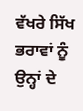ਵੱਖਰੇ ਸਿੱਖ ਭਰਾਵਾਂ ਨੂੰ ਉਨ੍ਹਾਂ ਦੇ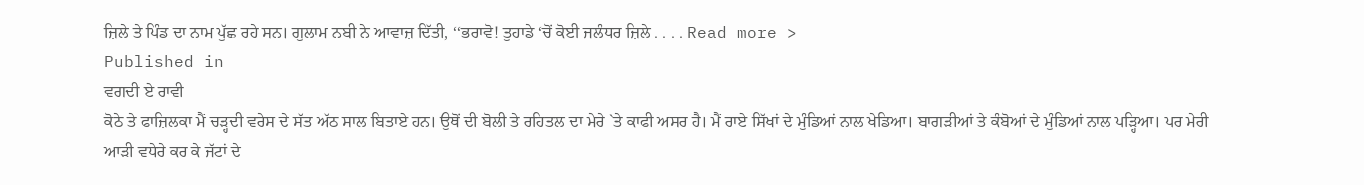ਜ਼ਿਲੇ ਤੇ ਪਿੰਡ ਦਾ ਨਾਮ ਪੁੱਛ ਰਹੇ ਸਨ। ਗੁਲਾਮ ਨਬੀ ਨੇ ਆਵਾਜ਼ ਦਿੱਤੀ, ‘‘ਭਰਾਵੋ! ਤੁਹਾਡੇ ‘ਚੋਂ ਕੋਈ ਜਲੰਧਰ ਜ਼ਿਲੇ . . . . Read more >
Published in
ਵਗਦੀ ਏ ਰਾਵੀ
ਕੋਠੇ ਤੇ ਫਾਜ਼ਿਲਕਾ ਮੈਂ ਚੜ੍ਹਦੀ ਵਰੇਸ ਦੇ ਸੱਤ ਅੱਠ ਸਾਲ ਬਿਤਾਏ ਹਨ। ਉਥੋਂ ਦੀ ਬੋਲੀ ਤੇ ਰਹਿਤਲ ਦਾ ਮੇਰੇ `ਤੇ ਕਾਫੀ ਅਸਰ ਹੈ। ਮੈਂ ਰਾਏ ਸਿੱਖਾਂ ਦੇ ਮੁੰਡਿਆਂ ਨਾਲ ਖੇਡਿਆ। ਬਾਗੜੀਆਂ ਤੇ ਕੰਬੋਆਂ ਦੇ ਮੁੰਡਿਆਂ ਨਾਲ ਪੜ੍ਹਿਆ। ਪਰ ਮੇਰੀ ਆੜੀ ਵਧੇਰੇ ਕਰ ਕੇ ਜੱਟਾਂ ਦੇ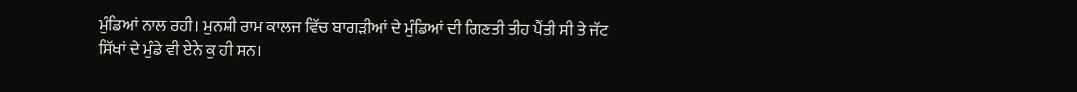ਮੁੰਡਿਆਂ ਨਾਲ ਰਹੀ। ਮੁਨਸ਼ੀ ਰਾਮ ਕਾਲਜ ਵਿੱਚ ਬਾਗੜੀਆਂ ਦੇ ਮੁੰਡਿਆਂ ਦੀ ਗਿਣਤੀ ਤੀਹ ਪੈਂਤੀ ਸੀ ਤੇ ਜੱਟ ਸਿੱਖਾਂ ਦੇ ਮੁੰਡੇ ਵੀ ਏਨੇ ਕੁ ਹੀ ਸਨ।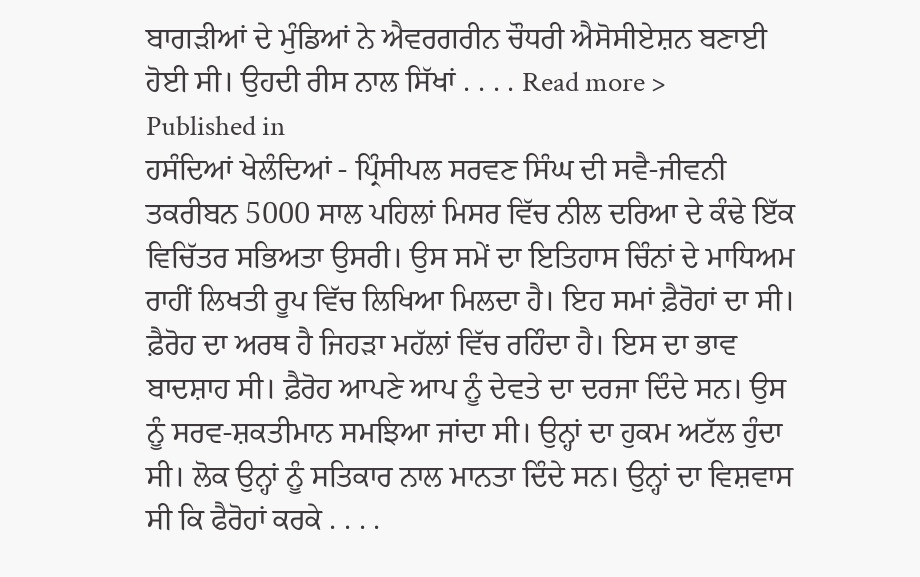ਬਾਗੜੀਆਂ ਦੇ ਮੁੰਡਿਆਂ ਨੇ ਐਵਰਗਰੀਨ ਚੌਧਰੀ ਐਸੋਸੀਏਸ਼ਨ ਬਣਾਈ ਹੋਈ ਸੀ। ਉਹਦੀ ਰੀਸ ਨਾਲ ਸਿੱਖਾਂ . . . . Read more >
Published in
ਹਸੰਦਿਆਂ ਖੇਲੰਦਿਆਂ - ਪ੍ਰਿੰਸੀਪਲ ਸਰਵਣ ਸਿੰਘ ਦੀ ਸਵੈ-ਜੀਵਨੀ
ਤਕਰੀਬਨ 5000 ਸਾਲ ਪਹਿਲਾਂ ਮਿਸਰ ਵਿੱਚ ਨੀਲ ਦਰਿਆ ਦੇ ਕੰਢੇ ਇੱਕ ਵਿਚਿੱਤਰ ਸਭਿਅਤਾ ਉਸਰੀ। ਉਸ ਸਮੇਂ ਦਾ ਇਤਿਹਾਸ ਚਿੰਨਾਂ ਦੇ ਮਾਧਿਅਮ ਰਾਹੀਂ ਲਿਖਤੀ ਰੂਪ ਵਿੱਚ ਲਿਖਿਆ ਮਿਲਦਾ ਹੈ। ਇਹ ਸਮਾਂ ਫ਼ੈਰੋਹਾਂ ਦਾ ਸੀ। ਫ਼ੈਰੋਹ ਦਾ ਅਰਥ ਹੈ ਜਿਹੜਾ ਮਹੱਲਾਂ ਵਿੱਚ ਰਹਿੰਦਾ ਹੈ। ਇਸ ਦਾ ਭਾਵ ਬਾਦਸ਼ਾਹ ਸੀ। ਫ਼ੈਰੋਹ ਆਪਣੇ ਆਪ ਨੂੰ ਦੇਵਤੇ ਦਾ ਦਰਜਾ ਦਿੰਦੇ ਸਨ। ਉਸ ਨੂੰ ਸਰਵ-ਸ਼ਕਤੀਮਾਨ ਸਮਝਿਆ ਜਾਂਦਾ ਸੀ। ਉਨ੍ਹਾਂ ਦਾ ਹੁਕਮ ਅਟੱਲ ਹੁੰਦਾ ਸੀ। ਲੋਕ ਉਨ੍ਹਾਂ ਨੂੰ ਸਤਿਕਾਰ ਨਾਲ ਮਾਨਤਾ ਦਿੰਦੇ ਸਨ। ਉਨ੍ਹਾਂ ਦਾ ਵਿਸ਼ਵਾਸ ਸੀ ਕਿ ਫੈਰੋਹਾਂ ਕਰਕੇ . . . .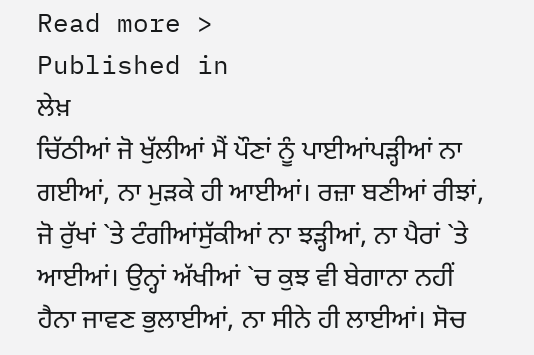Read more >
Published in
ਲੇਖ਼
ਚਿੱਠੀਆਂ ਜੋ ਖੁੱਲੀਆਂ ਮੈਂ ਪੌਣਾਂ ਨੂੰ ਪਾਈਆਂਪੜ੍ਹੀਆਂ ਨਾ ਗਈਆਂ, ਨਾ ਮੁੜਕੇ ਹੀ ਆਈਆਂ। ਰਜ਼ਾ ਬਣੀਆਂ ਰੀਝਾਂ, ਜੋ ਰੁੱਖਾਂ `ਤੇ ਟੰਗੀਆਂਸੁੱਕੀਆਂ ਨਾ ਝੜ੍ਹੀਆਂ, ਨਾ ਪੈਰਾਂ `ਤੇ ਆਈਆਂ। ਉਨ੍ਹਾਂ ਅੱਖੀਆਂ `ਚ ਕੁਝ ਵੀ ਬੇਗਾਨਾ ਨਹੀਂ ਹੈਨਾ ਜਾਵਣ ਭੁਲਾਈਆਂ, ਨਾ ਸੀਨੇ ਹੀ ਲਾਈਆਂ। ਸੋਚ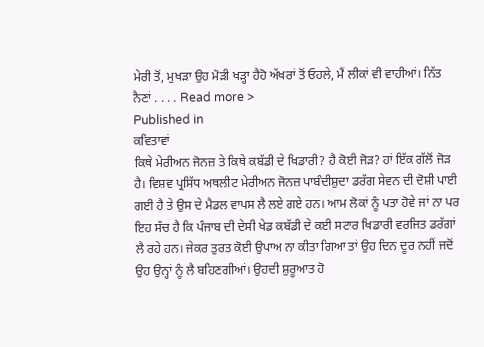ਮੇਰੀ ਤੋਂ, ਮੁਖੜਾ ਉਹ ਮੋੜੀ ਖੜ੍ਹਾ ਹੈਹੋ ਅੱਖਰਾਂ ਤੋਂ ਓਹਲੇ, ਮੈਂ ਲੀਕਾਂ ਵੀ ਵਾਹੀਆਂ। ਨਿੱਤ ਨੈਣਾਂ . . . . Read more >
Published in
ਕਵਿਤਾਵਾਂ
ਕਿਥੇ ਮੇਰੀਅਨ ਜੋਨਜ਼ ਤੇ ਕਿਥੇ ਕਬੱਡੀ ਦੇ ਖਿਡਾਰੀ? ਹੈ ਕੋਈ ਜੋੜ? ਹਾਂ ਇੱਕ ਗੱਲੋਂ ਜੋੜ ਹੈ। ਵਿਸ਼ਵ ਪ੍ਰਸਿੱਧ ਅਥਲੀਟ ਮੇਰੀਅਨ ਜੋਨਜ਼ ਪਾਬੰਦੀਸ਼ੁਦਾ ਡਰੱਗ ਸੇਵਨ ਦੀ ਦੋਸ਼ੀ ਪਾਈ ਗਈ ਹੈ ਤੇ ਉਸ ਦੇ ਮੈਡਲ ਵਾਪਸ ਲੈ ਲਏ ਗਏ ਹਨ। ਆਮ ਲੋਕਾਂ ਨੂੰ ਪਤਾ ਹੋਵੇ ਜਾਂ ਨਾ ਪਰ ਇਹ ਸੱਚ ਹੈ ਕਿ ਪੰਜਾਬ ਦੀ ਦੇਸੀ ਖੇਡ ਕਬੱਡੀ ਦੇ ਕਈ ਸਟਾਰ ਖਿਡਾਰੀ ਵਰਜਿਤ ਡਰੱਗਾਂ ਲੈ ਰਹੇ ਹਨ। ਜੇਕਰ ਤੁਰਤ ਕੋਈ ਉਪਾਅ ਨਾ ਕੀਤਾ ਗਿਆ ਤਾਂ ਉਹ ਦਿਨ ਦੂਰ ਨਹੀਂ ਜਦੋਂ ਉਹ ਉਨ੍ਹਾਂ ਨੂੰ ਲੈ ਬਹਿਣਗੀਆਂ। ਉਹਦੀ ਸ਼ੁਰੂਆਤ ਹੋ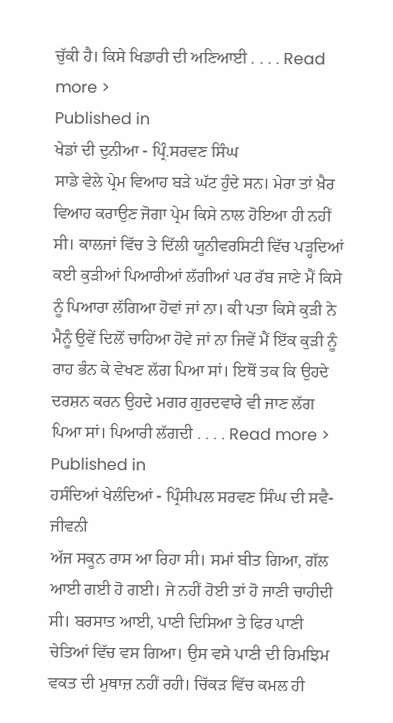ਚੁੱਕੀ ਹੈ। ਕਿਸੇ ਖਿਡਾਰੀ ਦੀ ਅਣਿਆਈ . . . . Read more >
Published in
ਖੇਡਾਂ ਦੀ ਦੁਨੀਆ - ਪ੍ਰਿੰ.ਸਰਵਣ ਸਿੰਘ
ਸਾਡੇ ਵੇਲੇ ਪ੍ਰੇਮ ਵਿਆਹ ਬੜੇ ਘੱਟ ਹੁੰਦੇ ਸਨ। ਮੇਰਾ ਤਾਂ ਖ਼ੈਰ ਵਿਆਹ ਕਰਾਉਣ ਜੋਗਾ ਪ੍ਰੇਮ ਕਿਸੇ ਨਾਲ ਹੋਇਆ ਹੀ ਨਹੀਂ ਸੀ। ਕਾਲਜਾਂ ਵਿੱਚ ਤੇ ਦਿੱਲੀ ਯੂਨੀਵਰਸਿਟੀ ਵਿੱਚ ਪੜ੍ਹਦਿਆਂ ਕਈ ਕੁੜੀਆਂ ਪਿਆਰੀਆਂ ਲੱਗੀਆਂ ਪਰ ਰੱਬ ਜਾਣੇ ਮੈਂ ਕਿਸੇ ਨੂੰ ਪਿਆਰਾ ਲੱਗਿਆ ਹੋਵਾਂ ਜਾਂ ਨਾ। ਕੀ ਪਤਾ ਕਿਸੇ ਕੁੜੀ ਨੇ ਮੈਨੂੰ ਉਵੇਂ ਦਿਲੋਂ ਚਾਹਿਆ ਹੋਵੇ ਜਾਂ ਨਾ ਜਿਵੇਂ ਮੈਂ ਇੱਕ ਕੁੜੀ ਨੂੰ ਰਾਹ ਭੰਨ ਕੇ ਵੇਖਣ ਲੱਗ ਪਿਆ ਸਾਂ। ਇਥੋਂ ਤਕ ਕਿ ਉਹਦੇ ਦਰਸ਼ਨ ਕਰਨ ਉਹਦੇ ਮਗਰ ਗੁਰਦਵਾਰੇ ਵੀ ਜਾਣ ਲੱਗ ਪਿਆ ਸਾਂ। ਪਿਆਰੀ ਲੱਗਦੀ . . . . Read more >
Published in
ਹਸੰਦਿਆਂ ਖੇਲੰਦਿਆਂ - ਪ੍ਰਿੰਸੀਪਲ ਸਰਵਣ ਸਿੰਘ ਦੀ ਸਵੈ-ਜੀਵਨੀ
ਅੱਜ ਸਕੂਨ ਰਾਸ ਆ ਰਿਹਾ ਸੀ। ਸਮਾਂ ਬੀਤ ਗਿਆ, ਗੱਲ ਆਈ ਗਈ ਹੋ ਗਈ। ਜੇ ਨਹੀਂ ਹੋਈ ਤਾਂ ਹੋ ਜਾਣੀ ਚਾਹੀਦੀ ਸੀ। ਬਰਸਾਤ ਆਈ, ਪਾਣੀ ਦਿਸਿਆ ਤੇ ਫਿਰ ਪਾਣੀ ਚੇਤਿਆਂ ਵਿੱਚ ਵਸ ਗਿਆ। ਉਸ ਵਸੇ ਪਾਣੀ ਦੀ ਰਿਮਝਿਮ ਵਕਤ ਦੀ ਮੁਥਾਜ਼ ਨਹੀਂ ਰਹੀ। ਚਿੱਕੜ ਵਿੱਚ ਕਮਲ ਹੀ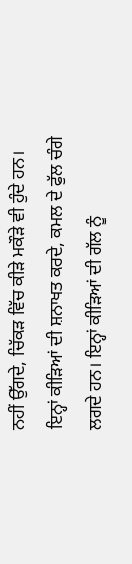ਨਹੀਂ ਉੱਗਦੇ, ਚਿੱਕੜ ਵਿੱਚ ਕੀੜੇ ਮਕੌੜੇ ਵੀ ਹੁੰਦੇ ਹਨ। ਇਨ੍ਹਾਂ ਕੀੜਿਆਂ ਦੀ ਸ਼ਨਾਖਤ ਕਰਦੇ, ਕਮਲ ਦੇ ਫੁੱਲ ਚੰਗੇ ਲਗਦੇ ਹਨ। ਇਨ੍ਹਾਂ ਕੀੜਿਆਂ ਦੀ ਗੱਲ ਨੂੰ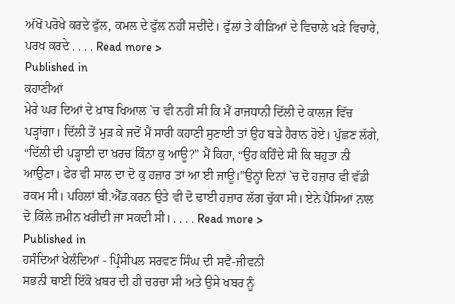ਅੱਖੋਂ ਪਰੋਖੇ ਕਰਦੇ ਫੁੱਲ, ਕਮਲ ਦੇ ਫੁੱਲ ਨਹੀਂ ਸਦੀਂਦੇ। ਫੁੱਲਾਂ ਤੇ ਕੀੜਿਆਂ ਦੇ ਵਿਚਾਲੇ ਖੜੇ ਵਿਚਾਰੇ, ਪਰਖ ਕਰਦੇ . . . . Read more >
Published in
ਕਹਾਣੀਆਂ
ਮੇਰੇ ਘਰ ਦਿਆਂ ਦੇ ਖ਼ਾਬ ਖਿਆਲ `ਚ ਵੀ ਨਹੀਂ ਸੀ ਕਿ ਮੈਂ ਰਾਜਧਾਨੀ ਦਿੱਲੀ ਦੇ ਕਾਲਜ ਵਿੱਚ ਪੜ੍ਹਾਂਗਾ। ਦਿੱਲੀ ਤੋਂ ਮੁੜ ਕੇ ਜਦੋਂ ਮੈਂ ਸਾਰੀ ਕਹਾਣੀ ਸੁਣਾਈ ਤਾਂ ਉਹ ਬੜੇ ਹੈਰਾਨ ਹੋਏ। ਪੁੱਛਣ ਲੱਗੇ, “ਦਿੱਲੀ ਦੀ ਪੜ੍ਹਾਈ ਦਾ ਖਰਚ ਕਿੰਨਾ ਕੁ ਆਊ?” ਮੈਂ ਕਿਹਾ, “ਉਹ ਕਹਿੰਦੇ ਸੀ ਕਿ ਬਹੁਤਾ ਨੀ ਆਉਣਾ। ਫੇਰ ਵੀ ਸਾਲ ਦਾ ਦੋ ਕੁ ਹਜ਼ਾਰ ਤਾਂ ਆ ਈ ਜਾਊ।”ਉਨ੍ਹਾਂ ਦਿਨਾਂ `ਚ ਦੋ ਹਜ਼ਾਰ ਵੀ ਵੱਡੀ ਰਕਮ ਸੀ। ਪਹਿਲਾਂ ਬੀ.ਐੱਡ.ਕਰਨ ਉਤੇ ਵੀ ਦੋ ਢਾਈ ਹਜ਼ਾਰ ਲੱਗ ਚੁੱਕਾ ਸੀ। ਏਨੇ ਪੈਸਿਆਂ ਨਾਲ ਦੋ ਕਿੱਲੇ ਜ਼ਮੀਨ ਖਰੀਦੀ ਜਾ ਸਕਦੀ ਸੀ। . . . . Read more >
Published in
ਹਸੰਦਿਆਂ ਖੇਲੰਦਿਆਂ - ਪ੍ਰਿੰਸੀਪਲ ਸਰਵਣ ਸਿੰਘ ਦੀ ਸਵੈ-ਜੀਵਨੀ
ਸਭਨੀ ਥਾਈਂ ਇੱਕੋ ਖ਼ਬਰ ਦੀ ਹੀ ਚਰਚਾ ਸੀ ਅਤੇ ਉਸੇ ਖਬਰ ਨੂੰ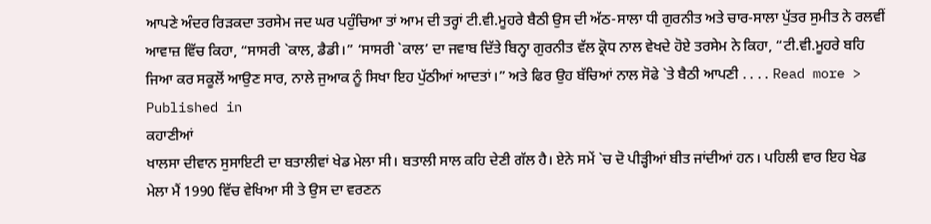ਆਪਣੇ ਅੰਦਰ ਰਿੜਕਦਾ ਤਰਸੇਮ ਜਦ ਘਰ ਪਹੁੰਚਿਆ ਤਾਂ ਆਮ ਦੀ ਤਰ੍ਹਾਂ ਟੀ.ਵੀ.ਮੂਹਰੇ ਬੈਠੀ ਉਸ ਦੀ ਅੱਠ-ਸਾਲਾ ਧੀ ਗੁਰਨੀਤ ਅਤੇ ਚਾਰ-ਸਾਲਾ ਪੁੱਤਰ ਸੁਮੀਤ ਨੇ ਰਲਵੀਂ ਆਵਾਜ਼ ਵਿੱਚ ਕਿਹਾ, “ਸਾਸਰੀ `ਕਾਲ, ਡੈਡੀ।” ‘ਸਾਸਰੀ `ਕਾਲ’ ਦਾ ਜਵਾਬ ਦਿੱਤੇ ਬਿਨ੍ਹਾ ਗੁਰਨੀਤ ਵੱਲ ਕ੍ਰੋਧ ਨਾਲ ਵੇਖਦੇ ਹੋਏ ਤਰਸੇਮ ਨੇ ਕਿਹਾ, “ਟੀ.ਵੀ.ਮੂਹਰੇ ਬਹਿ ਜਿਆ ਕਰ ਸਕੂਲੋਂ ਆਉਣ ਸਾਰ, ਨਾਲੇ ਜੁਆਕ ਨੂੰ ਸਿਖਾ ਇਹ ਪੁੱਠੀਆਂ ਆਦਤਾਂ।” ਅਤੇ ਫਿਰ ਉਹ ਬੱਚਿਆਂ ਨਾਲ ਸੋਫੇ `ਤੇ ਬੈਠੀ ਆਪਣੀ . . . . Read more >
Published in
ਕਹਾਣੀਆਂ
ਖਾਲਸਾ ਦੀਵਾਨ ਸੁਸਾਇਟੀ ਦਾ ਬਤਾਲੀਵਾਂ ਖੇਡ ਮੇਲਾ ਸੀ। ਬਤਾਲੀ ਸਾਲ ਕਹਿ ਦੇਣੀ ਗੱਲ ਹੈ। ਏਨੇ ਸਮੇਂ `ਚ ਦੋ ਪੀੜ੍ਹੀਆਂ ਬੀਤ ਜਾਂਦੀਆਂ ਹਨ। ਪਹਿਲੀ ਵਾਰ ਇਹ ਖੇਡ ਮੇਲਾ ਮੈਂ 1990 ਵਿੱਚ ਵੇਖਿਆ ਸੀ ਤੇ ਉਸ ਦਾ ਵਰਣਨ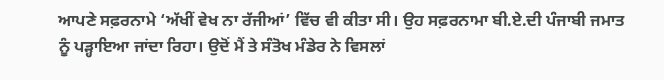ਆਪਣੇ ਸਫ਼ਰਨਾਮੇ ‘ਅੱਖੀਂ ਵੇਖ ਨਾ ਰੱਜੀਆਂ’ ਵਿੱਚ ਵੀ ਕੀਤਾ ਸੀ। ਉਹ ਸਫ਼ਰਨਾਮਾ ਬੀ.ਏ.ਦੀ ਪੰਜਾਬੀ ਜਮਾਤ ਨੂੰ ਪੜ੍ਹਾਇਆ ਜਾਂਦਾ ਰਿਹਾ। ਉਦੋਂ ਮੈਂ ਤੇ ਸੰਤੋਖ ਮੰਡੇਰ ਨੇ ਵਿਸਲਾਂ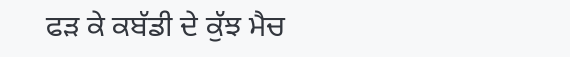ਫੜ ਕੇ ਕਬੱਡੀ ਦੇ ਕੁੱਝ ਮੈਚ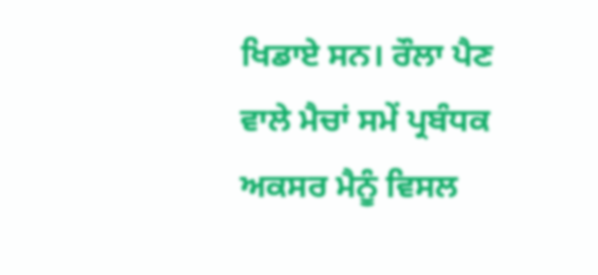ਖਿਡਾਏ ਸਨ। ਰੌਲਾ ਪੈਣ ਵਾਲੇ ਮੈਚਾਂ ਸਮੇਂ ਪ੍ਰਬੰਧਕ ਅਕਸਰ ਮੈਨੂੰ ਵਿਸਲ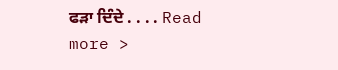ਫੜਾ ਦਿੰਦੇ . . . . Read more >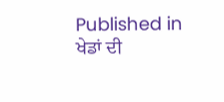Published in
ਖੇਡਾਂ ਦੀ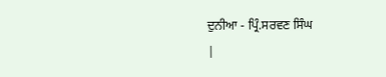ਦੁਨੀਆ - ਪ੍ਰਿੰ.ਸਰਵਣ ਸਿੰਘ
|